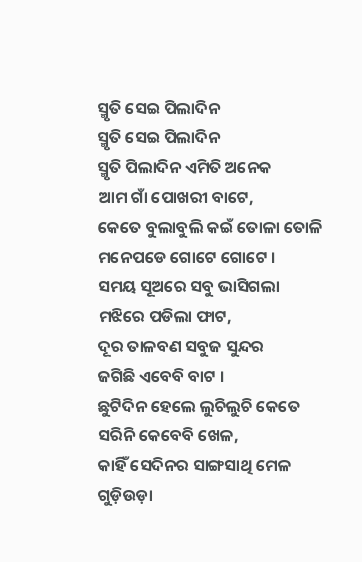ସ୍ମୃତି ସେଇ ପିଲାଦିନ
ସ୍ମୃତି ସେଇ ପିଲାଦିନ
ସ୍ମୃତି ପିଲାଦିନ ଏମିତି ଅନେକ
ଆମ ଗାଁ ପୋଖରୀ ବାଟେ,
କେତେ ବୁଲାବୁଲି କଇଁ ତୋଳା ତୋଳି
ମନେପଡେ ଗୋଟେ ଗୋଟେ ।
ସମୟ ସୂଅରେ ସବୁ ଭାସିଗଲା
ମଝିରେ ପଡିଲା ଫାଟ,
ଦୂର ତାଳବଣ ସବୁଜ ସୁନ୍ଦର
ଜଗିଛି ଏବେବି ବାଟ ।
ଛୁଟିଦିନ ହେଲେ ଲୁଚିଲୁଚି କେତେ
ସରିନି କେବେବି ଖେଳ,
କାହିଁ ସେଦିନର ସାଙ୍ଗସାଥି ମେଳ
ଗୁଡ଼ିଉଡ଼ା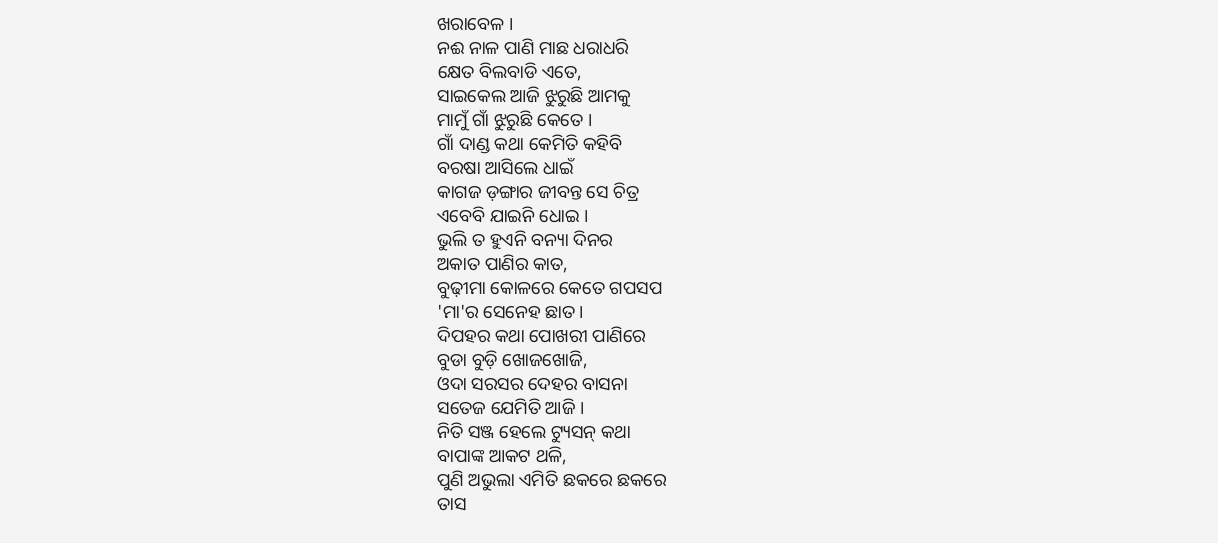ଖରାବେଳ ।
ନଈ ନାଳ ପାଣି ମାଛ ଧରାଧରି
କ୍ଷେତ ବିଲବାଡି ଏତେ,
ସାଇକେଲ ଆଜି ଝୁରୁଛି ଆମକୁ
ମାମୁଁ ଗାଁ ଝୁରୁଛି କେତେ ।
ଗାଁ ଦାଣ୍ଡ କଥା କେମିତି କହିବି
ବରଷା ଆସିଲେ ଧାଇଁ
କାଗଜ ଡ଼ଙ୍ଗାର ଜୀବନ୍ତ ସେ ଚିତ୍ର
ଏବେବି ଯାଇନି ଧୋଇ ।
ଭୁଲି ତ ହୁଏନି ବନ୍ୟା ଦିନର
ଅକାତ ପାଣିର କାତ,
ବୁଢ଼ୀମା କୋଳରେ କେତେ ଗପସପ
'ମା'ର ସେନେହ ଛାତ ।
ଦିପହର କଥା ପୋଖରୀ ପାଣିରେ
ବୁଡା ବୁଡ଼ି ଖୋଜଖୋଜି,
ଓଦା ସରସର ଦେହର ବାସନା
ସତେଜ ଯେମିତି ଆଜି ।
ନିତି ସଞ୍ଜ ହେଲେ ଟ୍ୟୁସନ୍ କଥା
ବାପାଙ୍କ ଆକଟ ଥଳି,
ପୁଣି ଅଭୁଲା ଏମିତି ଛକରେ ଛକରେ
ତାସ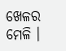ଖେଳର ମେଳି ।